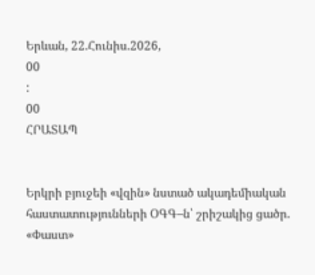Երևան, 22.Հունիս.2026,
00
:
00
ՀՐԱՏԱՊ


Երկրի բյուջեի «վզին» նստած ակադեմիական հաստատությունների ՕԳԳ–ն՝ շրիշակից ցածր. «Փաստ»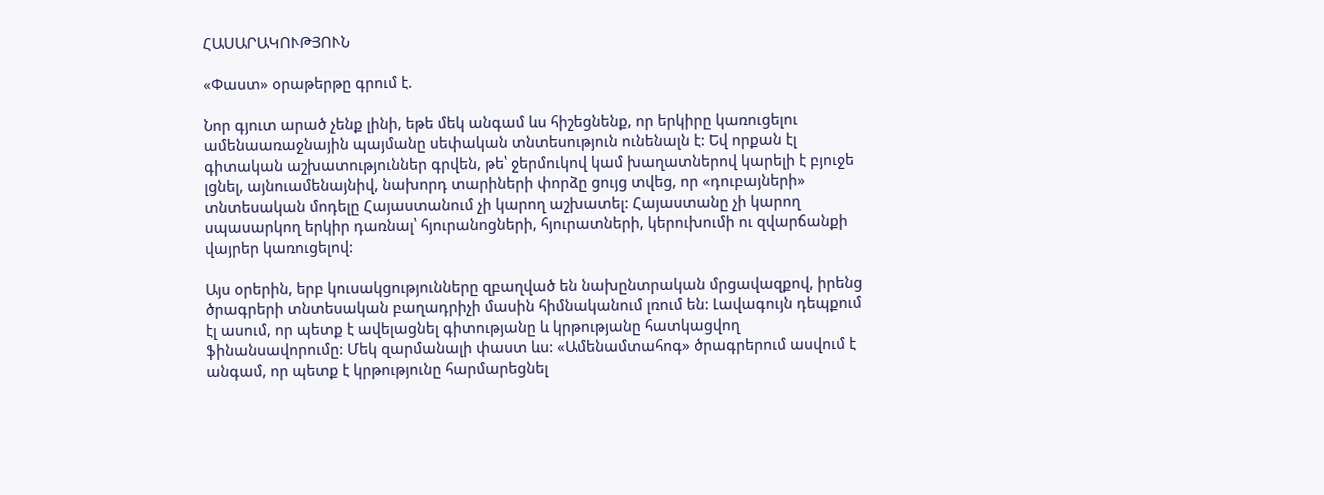ՀԱՍԱՐԱԿՈՒԹՅՈՒՆ

«Փաստ» օրաթերթը գրում է.

Նոր գյուտ արած չենք լինի, եթե մեկ անգամ ևս հիշեցնենք, որ երկիրը կառուցելու ամենաառաջնային պայմանը սեփական տնտեսություն ունենալն է: Եվ որքան էլ գիտական աշխատություններ գրվեն, թե՝ ջերմուկով կամ խաղատներով կարելի է բյուջե լցնել, այնուամենայնիվ, նախորդ տարիների փորձը ցույց տվեց, որ «դուբայների» տնտեսական մոդելը Հայաստանում չի կարող աշխատել: Հայաստանը չի կարող սպասարկող երկիր դառնալ՝ հյուրանոցների, հյուրատների, կերուխումի ու զվարճանքի վայրեր կառուցելով:

Այս օրերին, երբ կուսակցությունները զբաղված են նախընտրական մրցավազքով, իրենց ծրագրերի տնտեսական բաղադրիչի մասին հիմնականում լռում են: Լավագույն դեպքում էլ ասում, որ պետք է ավելացնել գիտությանը և կրթությանը հատկացվող ֆինանսավորումը: Մեկ զարմանալի փաստ ևս: «Ամենամտահոգ» ծրագրերում ասվում է անգամ, որ պետք է կրթությունը հարմարեցնել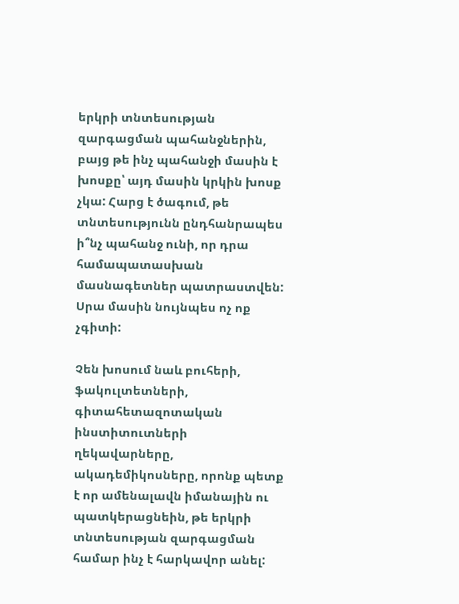երկրի տնտեսության զարգացման պահանջներին, բայց թե ինչ պահանջի մասին է խոսքը՝ այդ մասին կրկին խոսք չկա: Հարց է ծագում, թե տնտեսությունն ընդհանրապես ի՞նչ պահանջ ունի, որ դրա համապատասխան մասնագետներ պատրաստվեն: Սրա մասին նույնպես ոչ ոք չգիտի:

Չեն խոսում նաև բուհերի, ֆակուլտետների, գիտահետազոտական ինստիտուտների ղեկավարները, ակադեմիկոսները, որոնք պետք է որ ամենալավն իմանային ու պատկերացնեին, թե երկրի տնտեսության զարգացման համար ինչ է հարկավոր անել: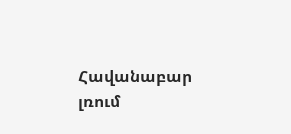Հավանաբար լռում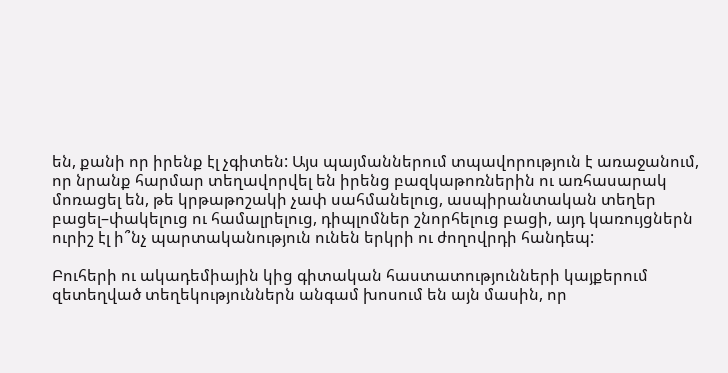են, քանի որ իրենք էլ չգիտեն: Այս պայմաններում տպավորություն է առաջանում, որ նրանք հարմար տեղավորվել են իրենց բազկաթոռներին ու առհասարակ մոռացել են, թե կրթաթոշակի չափ սահմանելուց, ասպիրանտական տեղեր բացել–փակելուց ու համալրելուց, դիպլոմներ շնորհելուց բացի, այդ կառույցներն ուրիշ էլ ի՞նչ պարտականություն ունեն երկրի ու ժողովրդի հանդեպ:

Բուհերի ու ակադեմիային կից գիտական հաստատությունների կայքերում զետեղված տեղեկություններն անգամ խոսում են այն մասին, որ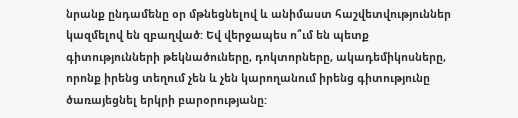նրանք ընդամենը օր մթնեցնելով և անիմաստ հաշվետվություններ կազմելով են զբաղված: Եվ վերջապես ո՞ւմ են պետք գիտությունների թեկնածուները, դոկտորները, ակադեմիկոսները, որոնք իրենց տեղում չեն և չեն կարողանում իրենց գիտությունը ծառայեցնել երկրի բարօրությանը: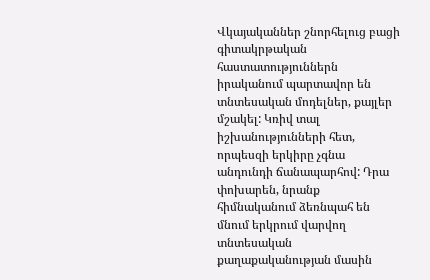Վկայականներ շնորհելուց բացի գիտակրթական հաստատություններն իրականում պարտավոր են տնտեսական մոդելներ, քայլեր մշակել: Կռիվ տալ իշխանությունների հետ, որպեսզի երկիրը չգնա անդունդի ճանապարհով: Դրա փոխարեն, նրանք հիմնականում ձեռնպահ են մնում երկրում վարվող տնտեսական քաղաքականության մասին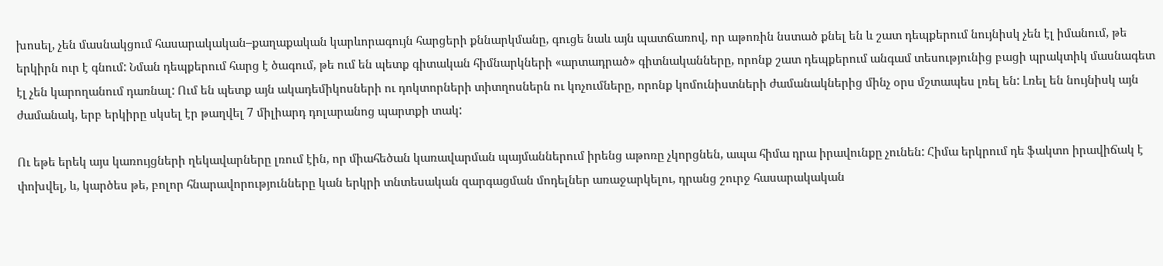խոսել, չեն մասնակցում հասարակական–քաղաքական կարևորագույն հարցերի քննարկմանը, գուցե նաև այն պատճառով, որ աթոռին նստած քնել են և շատ դեպքերում նույնիսկ չեն էլ իմանում, թե երկիրն ուր է գնում: Նման դեպքերում հարց է ծագում, թե ում են պետք գիտական հիմնարկների «արտադրած» գիտնականները, որոնք շատ դեպքերում անգամ տեսությունից բացի պրակտիկ մասնագետ էլ չեն կարողանում դառնալ: Ում են պետք այն ակադեմիկոսների ու դոկտորների տիտղոսներն ու կոչումները, որոնք կոմունիստների ժամանակներից մինչ օրս մշտապես լռել են: Լռել են նույնիսկ այն ժամանակ, երբ երկիրը սկսել էր թաղվել 7 միլիարդ դոլարանոց պարտքի տակ:

Ու եթե երեկ այս կառույցների ղեկավարները լռում էին, որ միահեծան կառավարման պայմաններում իրենց աթոռը չկորցնեն, ապա հիմա դրա իրավունքը չունեն: Հիմա երկրում դե ֆակտո իրավիճակ է փոխվել, և, կարծես թե, բոլոր հնարավորությունները կան երկրի տնտեսական զարգացման մոդելներ առաջարկելու, դրանց շուրջ հասարակական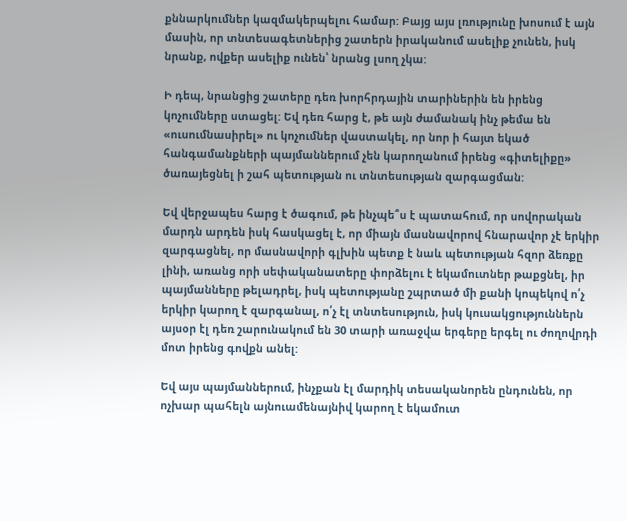քննարկումներ կազմակերպելու համար: Բայց այս լռությունը խոսում է այն մասին, որ տնտեսագետներից շատերն իրականում ասելիք չունեն, իսկ նրանք, ովքեր ասելիք ունեն՝ նրանց լսող չկա:

Ի դեպ, նրանցից շատերը դեռ խորհրդային տարիներին են իրենց կոչումները ստացել: Եվ դեռ հարց է, թե այն ժամանակ ինչ թեմա են «ուսումնասիրել» ու կոչումներ վաստակել, որ նոր ի հայտ եկած հանգամանքների պայմաններում չեն կարողանում իրենց «գիտելիքը» ծառայեցնել ի շահ պետության ու տնտեսության զարգացման:

Եվ վերջապես հարց է ծագում, թե ինչպե՞ս է պատահում, որ սովորական մարդն արդեն իսկ հասկացել է, որ միայն մասնավորով հնարավոր չէ երկիր զարգացնել, որ մասնավորի գլխին պետք է նաև պետության հզոր ձեռքը լինի, առանց որի սեփականատերը փորձելու է եկամուտներ թաքցնել, իր պայմանները թելադրել, իսկ պետությանը շպրտած մի քանի կոպեկով ո՛չ երկիր կարող է զարգանալ, ո՛չ էլ տնտեսություն, իսկ կուսակցություններն այսօր էլ դեռ շարունակում են 30 տարի առաջվա երգերը երգել ու ժողովրդի մոտ իրենց գովքն անել:

Եվ այս պայմաններում, ինչքան էլ մարդիկ տեսականորեն ընդունեն, որ ոչխար պահելն այնուամենայնիվ կարող է եկամուտ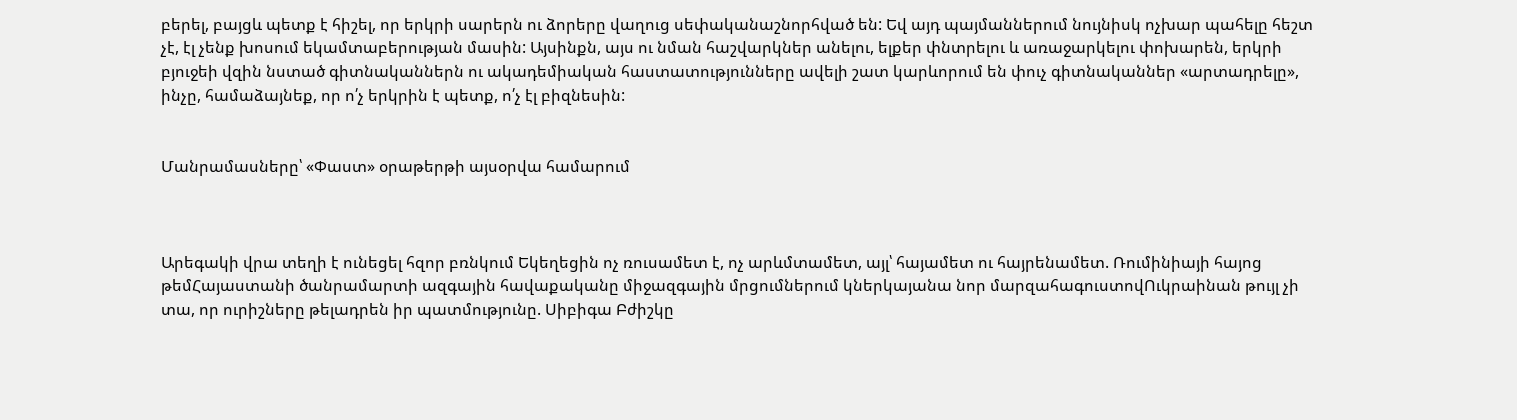բերել, բայցև պետք է հիշել, որ երկրի սարերն ու ձորերը վաղուց սեփականաշնորհված են: Եվ այդ պայմաններում նույնիսկ ոչխար պահելը հեշտ չէ, էլ չենք խոսում եկամտաբերության մասին: Այսինքն, այս ու նման հաշվարկներ անելու, ելքեր փնտրելու և առաջարկելու փոխարեն, երկրի բյուջեի վզին նստած գիտնականներն ու ակադեմիական հաստատությունները ավելի շատ կարևորում են փուչ գիտնականներ «արտադրելը», ինչը, համաձայնեք, որ ո՛չ երկրին է պետք, ո՛չ էլ բիզնեսին:


Մանրամասները՝ «Փաստ» օրաթերթի այսօրվա համարում



Արեգակի վրա տեղի է ունեցել հզոր բռնկում Եկեղեցին ոչ ռուսամետ է, ոչ արևմտամետ, այլ՝ հայամետ ու հայրենամետ. Ռումինիայի հայոց թեմՀայաստանի ծանրամարտի ազգային հավաքականը միջազգային մրցումներում կներկայանա նոր մարզահագուստովՈւկրաինան թույլ չի տա, որ ուրիշները թելադրեն իր պատմությունը. Սիբիգա Բժիշկը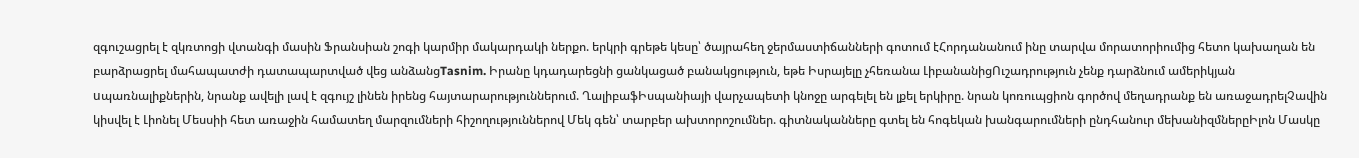զգուշացրել է զկռտոցի վտանգի մասին Ֆրանսիան շոգի կարմիր մակարդակի ներքո. երկրի գրեթե կեսը՝ ծայրահեղ ջերմաստիճանների գոտում էՀորդանանում ինը տարվա մորատորիումից հետո կախաղան են բարձրացրել մահապատժի դատապարտված վեց անձանցTasnim. Իրանը կդադարեցնի ցանկացած բանակցություն, եթե Իսրայելը չհեռանա ԼիբանանիցՈւշադրություն չենք դարձնում ամերիկյան uպառնալիքներին, նրանք ավելի լավ է զգույշ լինեն իրենց հայտարարություններում. ՂալիբաֆԻսպանիայի վարչապետի կնոջը արգելել են լքել երկիրը. նրան կոռուպցիոն գործով մեղադրանք են առաջադրելՉավին կիսվել է Լիոնել Մեսսիի հետ առաջին համատեղ մարզումների հիշողություններով Մեկ գեն՝ տարբեր ախտորոշումներ. գիտնականները գտել են հոգեկան խանգարումների ընդհանուր մեխանիզմներըԻլոն Մասկը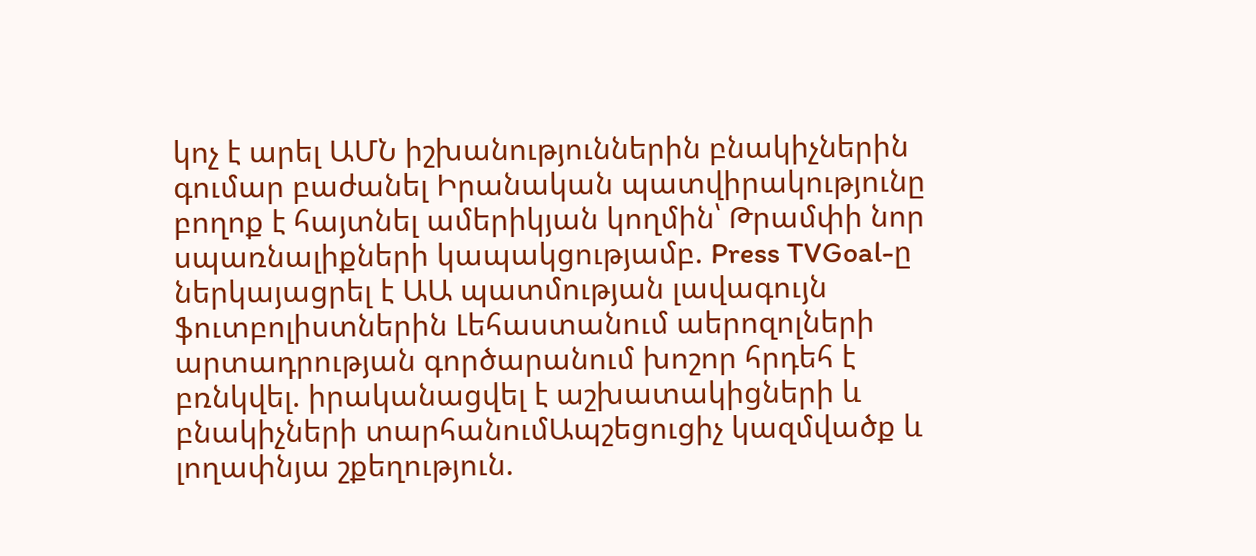կոչ է արել ԱՄՆ իշխանություններին բնակիչներին գումար բաժանել Իրանական պատվիրակությունը բողոք է հայտնել ամերիկյան կողմին՝ Թրամփի նոր սպառնալիքների կապակցությամբ. Press TVGoal-ը ներկայացրել է ԱԱ պատմության լավագույն ֆուտբոլիստներին Լեհաստանում աերոզոլների արտադրության գործարանում խոշոր հրդեհ է բռնկվել. իրականացվել է աշխատակիցների և բնակիչների տարհանումԱպշեցուցիչ կազմվածք և լողափնյա շքեղություն.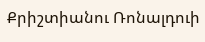Քրիշտիանու Ռոնալդուի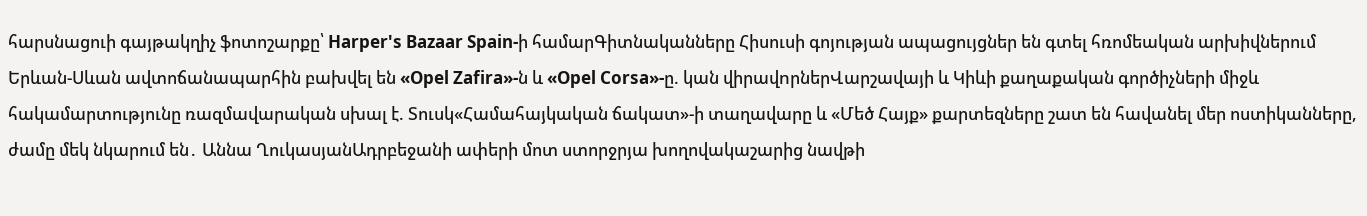հարսնացուի գայթակղիչ ֆոտոշարքը՝ Harper's Bazaar Spain-ի համարԳիտնականները Հիսուսի գոյության ապացույցներ են գտել հռոմեական արխիվներում Երևան-Սևան ավտոճանապարհին բախվել են «Opel Zafira»-ն և «Opel Corsa»-ը. կան վիրավnրներՎարշավայի և Կիևի քաղաքական գործիչների միջև հակամարտությունը ռազմավարական սխալ է. Տուսկ«Համահայկական ճակատ»-ի տաղավարը և «Մեծ Հայք» քարտեզները շատ են հավանել մեր ոստիկանները, ժամը մեկ նկարում են․ Աննա ՂուկասյանԱդրբեջանի ափերի մոտ ստորջրյա խողովակաշարից նավթի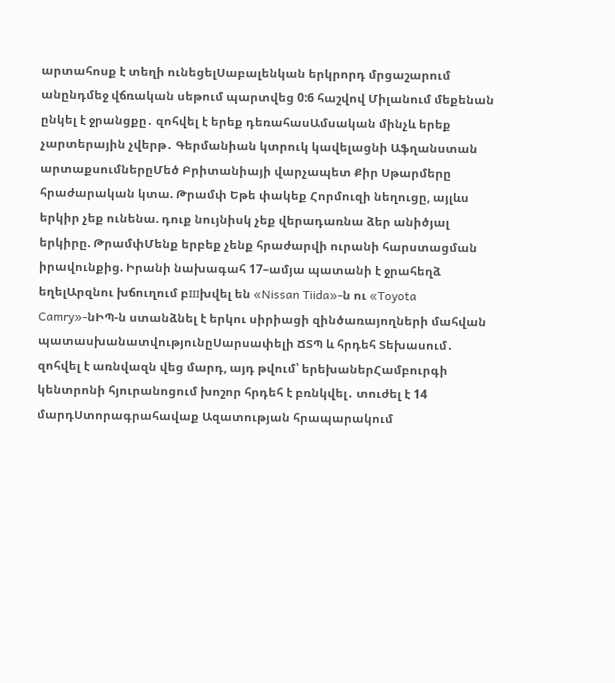արտահոսք է տեղի ունեցելՍաբալենկան երկրորդ մրցաշարում անընդմեջ վճռական սեթում պարտվեց 0:6 հաշվով Միլանում մեքենան ընկել է ջրանցքը․ զոհվել է երեք դեռահասԱմսական մինչև երեք չարտերային չվերթ․ Գերմանիան կտրուկ կավելացնի Աֆղանստան արտաքսումներըՄեծ Բրիտանիայի վարչապետ Քիր Սթարմերը հրաժարական կտա. Թրամփ Եթե փակեք Հորմուզի նեղուցը, այլևս երկիր չեք ունենա. դուք նույնիսկ չեք վերադառնա ձեր անիծյալ երկիրը. ԹրամփՄենք երբեք չենք հրաժարվի ուրանի հարստացման իրավունքից. Իրանի նախագահ 17–ամյա պատանի է ջրահեղձ եղելԱրզնու խճուղում բшխվել են «Nissan Tiida»-ն ու «Toyota Camry»-նԻՊ-ն ստանձնել է երկու սիրիացի զինծառայողների մահվան պատասխանատվությունըՍարսափելի ՃՏՊ և հրդեհ Տեխասում․ զոհվել է առնվազն վեց մարդ, այդ թվում՝ երեխաներՀամբուրգի կենտրոնի հյուրանոցում խոշոր հրդեհ է բռնկվել․ տուժել է 14 մարդՍտորագրահավաք Ազատության հրապարակում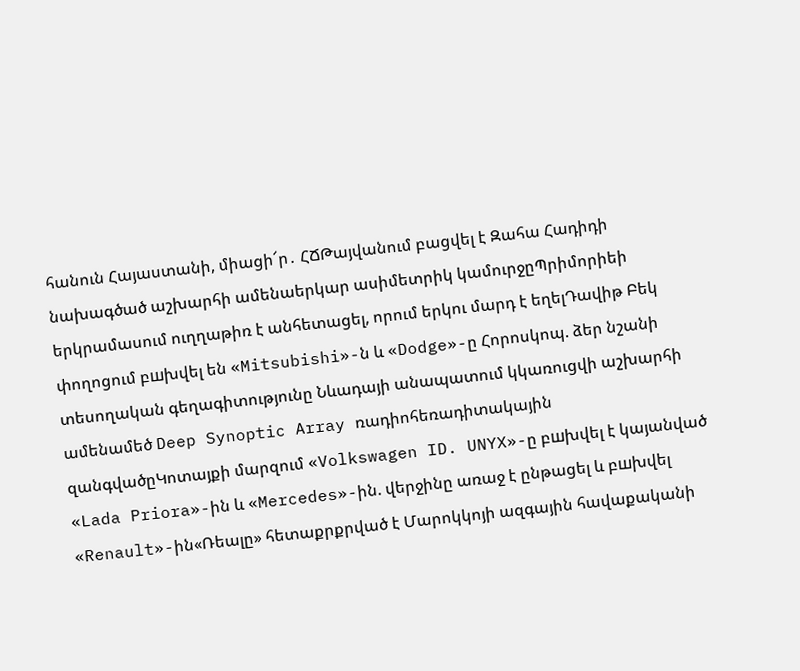հանուն Հայաստանի, միացի՜ր․ ՀՃԹայվանում բացվել է Զահա Հադիդի նախագծած աշխարհի ամենաերկար ասիմետրիկ կամուրջըՊրիմորիեի երկրամասում ուղղաթիռ է անհետացել, որում երկու մարդ է եղելԴավիթ Բեկ փողոցում բшխվել են «Mitsubishi»-ն և «Dodge»-ը Հորոսկոպ. ձեր նշանի տեսողական գեղագիտությունը Նևադայի անապատում կկառուցվի աշխարհի ամենամեծ Deep Synoptic Array ռադիոհեռադիտակային զանգվածըԿոտայքի մարզում «Volkswagen ID. UNYX»-ը բшխվել է կայանված «Lada Priora»-ին և «Mercedes»-ին. վերջինը առաջ է ընթացել և բшխվել «Renault»-ին«Ռեալը» հետաքրքրված է Մարոկկոյի ազգային հավաքականի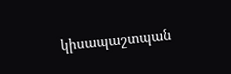կիսապաշտպան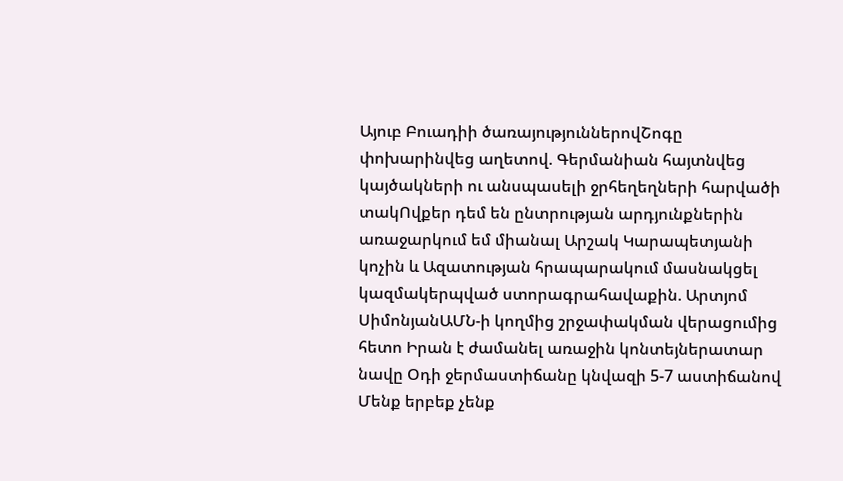Այուբ Բուադիի ծառայություններովՇոգը փոխարինվեց աղետով. Գերմանիան հայտնվեց կայծակների ու անսպասելի ջրհեղեղների հարվածի տակՈվքեր դեմ են ընտրության արդյունքներին առաջարկում եմ միանալ Արշակ Կարապետյանի կոչին և Ազատության հրապարակում մասնակցել կազմակերպված ստորագրահավաքին. Արտյոմ ՍիմոնյանԱՄՆ-ի կողմից շրջափակման վերացումից հետո Իրան է ժամանել առաջին կոնտեյներատար նավը Օդի ջերմաստիճանը կնվազի 5-7 աստիճանով Մենք երբեք չենք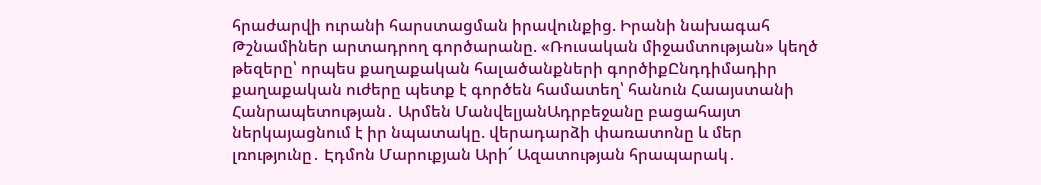հրաժարվի ուրանի հարստացման իրավունքից. Իրանի նախագահ Թշնամիներ արտադրող գործարանը. «Ռուսական միջամտության» կեղծ թեզերը՝ որպես քաղաքական հալածանքների գործիքԸնդդիմադիր քաղաքական ուժերը պետք է գործեն համատեղ՝ հանուն Հաայստանի Հանրապետության․ Արմեն ՄանվելյանԱդրբեջանը բացահայտ ներկայացնում է իր նպատակը. վերադարձի փառատոնը և մեր լռությունը․ Էդմոն Մարուքյան Արի՜ Ազատության հրապարակ․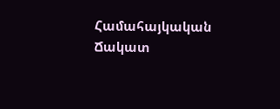Համահայկական Ճակատ